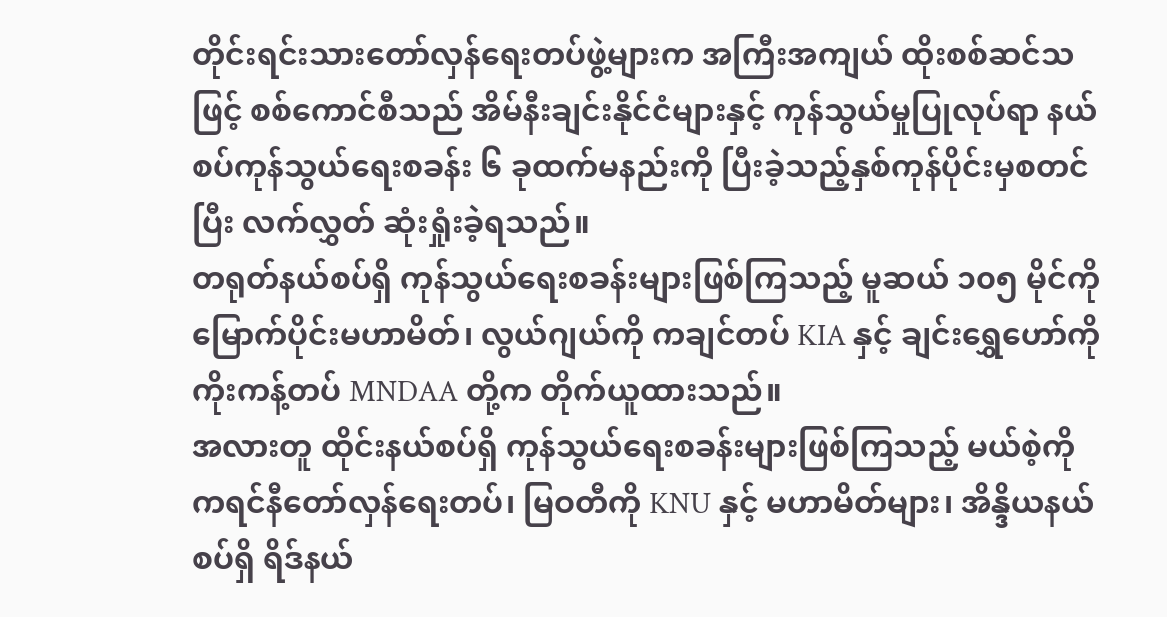တိုင်းရင်းသားတော်လှန်ရေးတပ်ဖွဲ့များက အကြီးအကျယ် ထိုးစစ်ဆင်သဖြင့် စစ်ကောင်စီသည် အိမ်နီးချင်းနိုင်ငံများနှင့် ကုန်သွယ်မှုပြုလုပ်ရာ နယ်စပ်ကုန်သွယ်ရေးစခန်း ၆ ခုထက်မနည်းကို ပြီးခဲ့သည့်နှစ်ကုန်ပိုင်းမှစတင်ပြီး လက်လွှတ် ဆုံးရှုံးခဲ့ရသည်။
တရုတ်နယ်စပ်ရှိ ကုန်သွယ်ရေးစခန်းများဖြစ်ကြသည့် မူဆယ် ၁၀၅ မိုင်ကို မြောက်ပိုင်းမဟာမိတ်၊ လွယ်ဂျယ်ကို ကချင်တပ် KIA နှင့် ချင်းရွှေဟော်ကို ကိုးကန့်တပ် MNDAA တို့က တိုက်ယူထားသည်။
အလားတူ ထိုင်းနယ်စပ်ရှိ ကုန်သွယ်ရေးစခန်းများဖြစ်ကြသည့် မယ်စဲ့ကို ကရင်နီတော်လှန်ရေးတပ်၊ မြဝတီကို KNU နှင့် မဟာမိတ်များ၊ အိန္ဒိယနယ်စပ်ရှိ ရိဒ်နယ်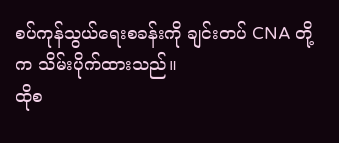စပ်ကုန်သွယ်ရေးစခန်းကို ချင်းတပ် CNA တို့က သိမ်းပိုက်ထားသည်။
ထိုစ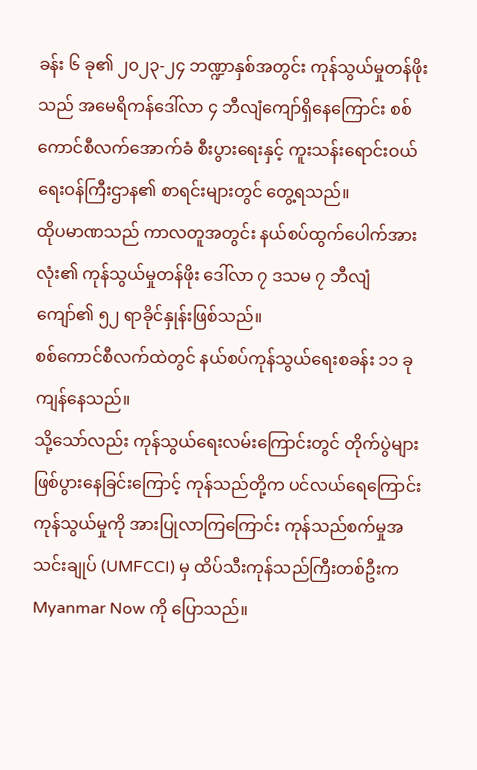ခန်း ၆ ခု၏ ၂၀၂၃-၂၄ ဘဏ္ဍာနှစ်အတွင်း ကုန်သွယ်မှုတန်ဖိုးသည် အမေရိကန်ဒေါ်လာ ၄ ဘီလျံကျော်ရှိနေကြောင်း စစ်ကောင်စီလက်အောက်ခံ စီးပွားရေးနှင့် ကူးသန်းရောင်းဝယ်ရေးဝန်ကြီးဌာန၏ စာရင်းများတွင် တွေ့ရသည်။
ထိုပမာဏသည် ကာလတူအတွင်း နယ်စပ်ထွက်ပေါက်အားလုံး၏ ကုန်သွယ်မှုတန်ဖိုး ဒေါ်လာ ၇ ဒသမ ၇ ဘီလျံကျော်၏ ၅၂ ရာခိုင်နှုန်းဖြစ်သည်။
စစ်ကောင်စီလက်ထဲတွင် နယ်စပ်ကုန်သွယ်ရေးစခန်း ၁၁ ခု ကျန်နေသည်။
သို့သော်လည်း ကုန်သွယ်ရေးလမ်းကြောင်းတွင် တိုက်ပွဲများဖြစ်ပွားနေခြင်းကြောင့် ကုန်သည်တို့က ပင်လယ်ရေကြောင်းကုန်သွယ်မှုကို အားပြုလာကြကြောင်း ကုန်သည်စက်မှုအသင်းချုပ် (UMFCCI) မှ ထိပ်သီးကုန်သည်ကြီးတစ်ဦးက Myanmar Now ကို ပြောသည်။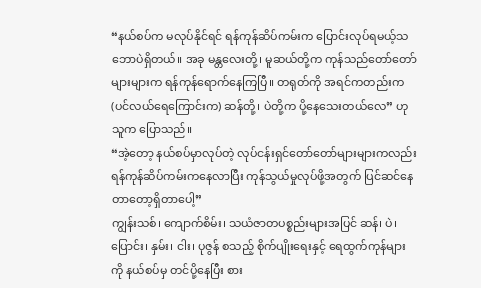“နယ်စပ်က မလုပ်နိုင်ရင် ရန်ကုန်ဆိပ်ကမ်းက ပြောင်းလုပ်ရမယ့်သဘောပဲရှိတယ်။ အခု မန္တလေးတို့၊ မူဆယ်တို့က ကုန်သည်တော်တော်များများက ရန်ကုန်ရောက်နေကြပြီ။ တရုတ်ကို အရင်ကတည်းက (ပင်လယ်ရေကြောင်းက) ဆန်တို့၊ ပဲတို့က ပို့နေသေးတယ်လေ” ဟု သူက ပြောသည်။
“အဲ့တော့ နယ်စပ်မှာလုပ်တဲ့ လုပ်ငန်းရှင်တော်တော်များများကလည်း ရန်ကုန်ဆိပ်ကမ်းကနေလာပြီး ကုန်သွယ်မှုလုပ်ဖို့အတွက် ပြင်ဆင်နေတာတော့ရှိတာပေါ့”
ကျွန်းသစ်၊ ကျောက်စိမ်း၊ သယံဇာတပစ္စည်းများအပြင် ဆန်၊ ပဲ၊ ပြောင်း၊ နှမ်း၊ ငါး၊ ပုဇွန် စသည့် စိုက်ပျိုးရေးနှင့် ရေထွက်ကုန်များကို နယ်စပ်မှ တင်ပို့နေပြီး စား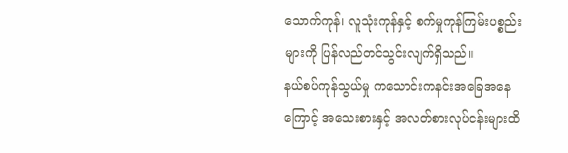သောက်ကုန်၊ လူသုံးကုန်နှင့် စက်မှုကုန်ကြမ်းပစ္စည်းများကို ပြန်လည်တင်သွင်းလျက်ရှိသည်။
နယ်စပ်ကုန်သွယ်မှု ကသောင်းကနင်းအခြေအနေကြောင့် အသေးစားနှင့် အလတ်စားလုပ်ငန်းများထိ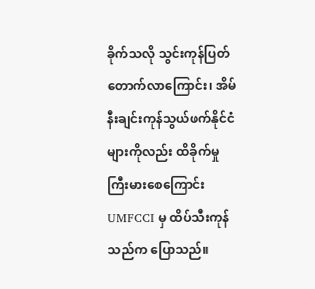ခိုက်သလို သွင်းကုန်ပြတ်တောက်လာကြောင်း၊ အိမ်နီးချင်းကုန်သွယ်ဖက်နိုင်ငံများကိုလည်း ထိခိုက်မှုကြီးမားစေကြောင်း UMFCCI မှ ထိပ်သီးကုန်သည်က ပြောသည်။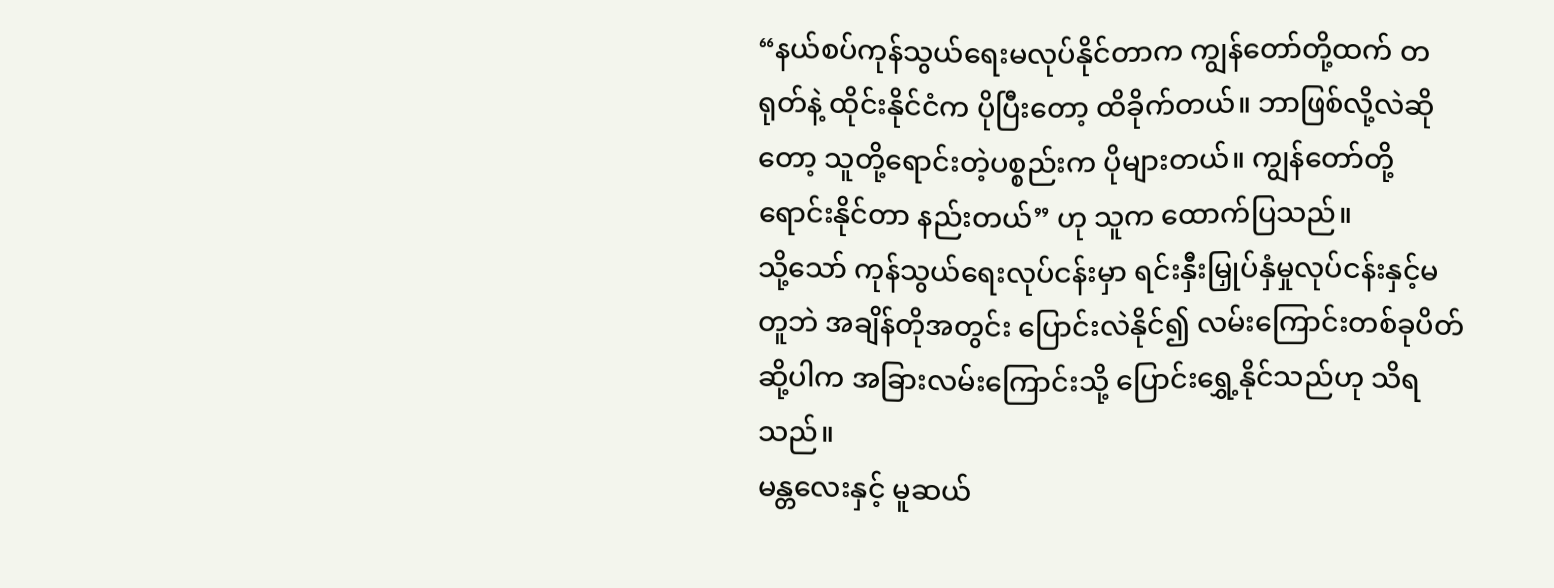“နယ်စပ်ကုန်သွယ်ရေးမလုပ်နိုင်တာက ကျွန်တော်တို့ထက် တရုတ်နဲ့ ထိုင်းနိုင်ငံက ပိုပြီးတော့ ထိခိုက်တယ်။ ဘာဖြစ်လို့လဲဆိုတော့ သူတို့ရောင်းတဲ့ပစ္စည်းက ပိုများတယ်။ ကျွန်တော်တို့ ရောင်းနိုင်တာ နည်းတယ်” ဟု သူက ထောက်ပြသည်။
သို့သော် ကုန်သွယ်ရေးလုပ်ငန်းမှာ ရင်းနှီးမြှုပ်နှံမှုလုပ်ငန်းနှင့်မတူဘဲ အချိန်တိုအတွင်း ပြောင်းလဲနိုင်၍ လမ်းကြောင်းတစ်ခုပိတ်ဆို့ပါက အခြားလမ်းကြောင်းသို့ ပြောင်းရွှေ့နိုင်သည်ဟု သိရသည်။
မန္တလေးနှင့် မူဆယ်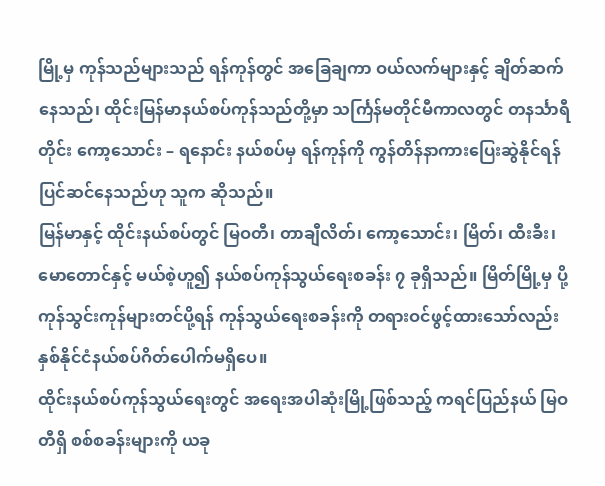မြို့မှ ကုန်သည်များသည် ရန်ကုန်တွင် အခြေချကာ ဝယ်လက်များနှင့် ချိတ်ဆက်နေသည်၊ ထိုင်းမြန်မာနယ်စပ်ကုန်သည်တို့မှာ သင်္ကြန်မတိုင်မီကာလတွင် တနင်္သာရီတိုင်း ကော့သောင်း – ရနောင်း နယ်စပ်မှ ရန်ကုန်ကို ကွန်တိန်နာကားပြေးဆွဲနိုင်ရန် ပြင်ဆင်နေသည်ဟု သူက ဆိုသည်။
မြန်မာနှင့် ထိုင်းနယ်စပ်တွင် မြဝတီ၊ တာချီလိတ်၊ ကော့သောင်း၊ မြိတ်၊ ထီးခီး၊ မောတောင်နှင့် မယ်စဲ့ဟူ၍ နယ်စပ်ကုန်သွယ်ရေးစခန်း ၇ ခုရှိသည်။ မြိတ်မြို့မှ ပို့ကုန်သွင်းကုန်များတင်ပို့ရန် ကုန်သွယ်ရေးစခန်းကို တရားဝင်ဖွင့်ထားသော်လည်း နှစ်နိုင်ငံနယ်စပ်ဂိတ်ပေါက်မရှိပေ။
ထိုင်းနယ်စပ်ကုန်သွယ်ရေးတွင် အရေးအပါဆုံးမြို့ဖြစ်သည့် ကရင်ပြည်နယ် မြဝတီရှိ စစ်စခန်းများကို ယခု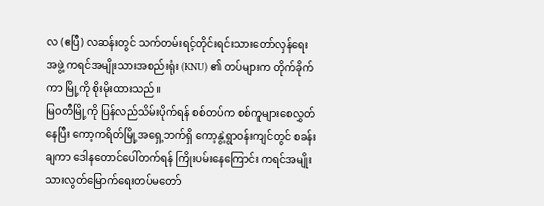လ (ဧပြီ) လဆန်းတွင် သက်တမ်းရင့်တိုင်းရင်းသားတော်လှန်ရေးအဖွဲ့ ကရင်အမျိုးသားအစည်းရုံး (KNU) ၏ တပ်များက တိုက်ခိုက်ကာ မြို့ကို စိုးမိုးထားသည်။
မြဝတီမြို့ကို ပြန်လည်သိမ်းပိုက်ရန် စစ်တပ်က စစ်ကူများစေလွှတ်နေပြီး ကော့ကရိတ်မြို့အရှေ့ဘက်ရှိ ကော့နွဲ့ရွာဝန်းကျင်တွင် စခန်းချကာ ဒေါနတောင်ပေါ်တက်ရန် ကြိုးပမ်းနေကြောင်း ကရင်အမျိုးသားလွတ်မြောက်ရေးတပ်မတော်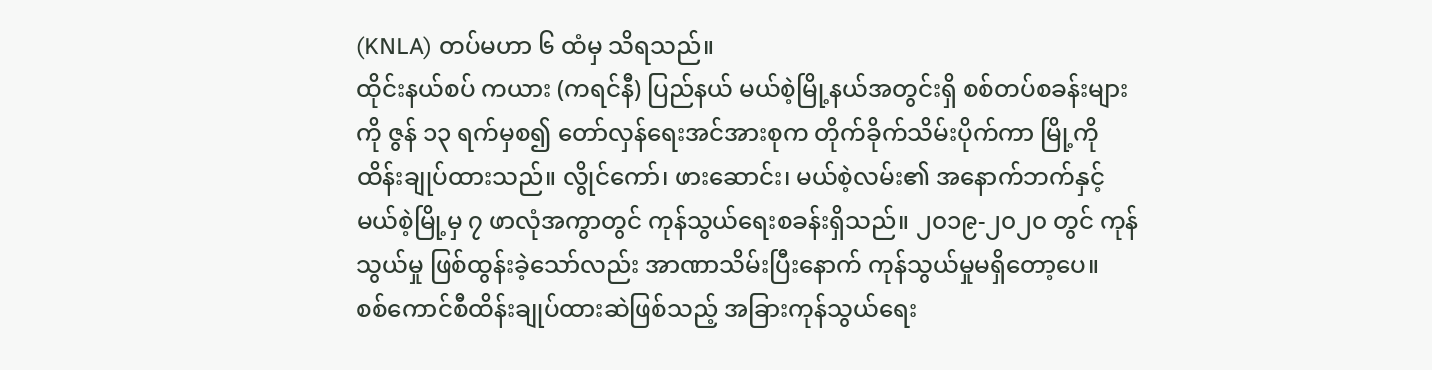(KNLA) တပ်မဟာ ၆ ထံမှ သိရသည်။
ထိုင်းနယ်စပ် ကယား (ကရင်နီ) ပြည်နယ် မယ်စဲ့မြို့နယ်အတွင်းရှိ စစ်တပ်စခန်းများကို ဇွန် ၁၃ ရက်မှစ၍ တော်လှန်ရေးအင်အားစုက တိုက်ခိုက်သိမ်းပိုက်ကာ မြို့ကို ထိန်းချုပ်ထားသည်။ လွိုင်ကော်၊ ဖားဆောင်း၊ မယ်စဲ့လမ်း၏ အနောက်ဘက်နှင့် မယ်စဲ့မြို့မှ ၇ ဖာလုံအကွာတွင် ကုန်သွယ်ရေးစခန်းရှိသည်။ ၂၀၁၉-၂၀၂၀ တွင် ကုန်သွယ်မှု ဖြစ်ထွန်းခဲ့သော်လည်း အာဏာသိမ်းပြီးနောက် ကုန်သွယ်မှုမရှိတော့ပေ။
စစ်ကောင်စီထိန်းချုပ်ထားဆဲဖြစ်သည့် အခြားကုန်သွယ်ရေး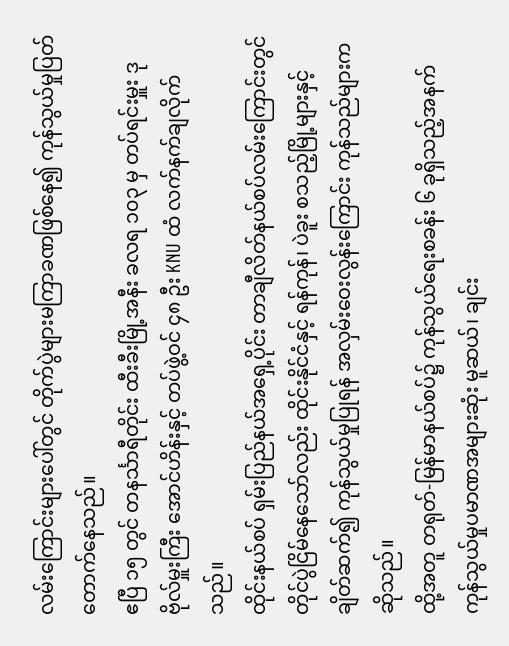လမ်းကြောင်းများပေါ်တွင် တိုက်ပွဲများမကြာခဏဖြစ်နေ၍ ကုန်သွယ်မှုပြတ်တောက်နေသည်။
ဧပြီ ၁၅ တွင် တနင်္သာရီတိုင်း ထီးခီးမြို့အနီး ခလရ ၁၀၃ မှ တပ်ရင်းမှူး ဒုဗိုလ်မှူးကြီး အောင်ဟိန်းနှင့် တပ်ဖွဲ့ဝင် ၄၈ ဦး KNU ထံ လက်နက်ချလိုက်သည်။
ထိုင်းနယ်စပ် ရှမ်းပြည်နယ်အရှေ့ပိုင်း တာချီလိတ်နယ်စပ်လမ်းကြောင်းတွင် တိုင်ပွဲငြိမ်နေသော်လည်း ထိုင်းနိုင်ငံနှင့် ရန်ကုန်၊ ပဲခူး စသည့်မြို့များနှင့် ချိတ်ဆက်၍ ကုန်သွယ်မှုပြုရန် အလှမ်းဝေးလွန်းကြောင်း ကုန်သည်များက ဆိုသည်။
ထို့အတူ တရုတ်-မြန်မာနယ်စပ်၌ ကုန်သွယ်ရေးစခန်း ၆ ခုရှိသည့်အနက် ကုန်သွယ်မှုပမာဏအများဆုံး မူဆယ်၊ ချင်း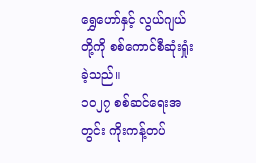ရွှေဟော်နှင့် လွယ်ဂျယ်တို့ကို စစ်ကောင်စီဆုံးရှုံးခဲ့သည်။
၁၀၂၇ စစ်ဆင်ရေးအတွင်း ကိုးကန့်တပ်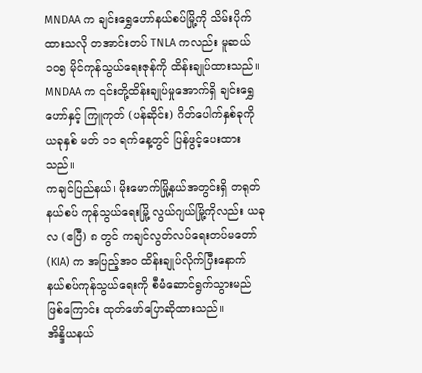MNDAA က ချင်းရွှေဟော်နယ်စပ်မြို့ကို သိမ်းပိုက်ထားသလို တအာင်းတပ် TNLA ကလည်း မူဆယ် ၁၀၅ မိုင်ကုန်သွယ်ရေးဇုန်ကို ထိန်းချုပ်ထားသည်။ MNDAA က ၎င်းတို့ထိန်းချုပ်မှုအောက်ရှိ ချင်းရွှေဟော်နှင့် ကြူကုတ် (ပန်ဆိုင်း) ဂိတ်ပေါက်နှစ်ခုကို ယခုနှစ် မတ် ၁၁ ရက်နေ့တွင် ပြန်ဖွင့်ပေးထားသည်။
ကချင်ပြည်နယ်၊ မိုးမောက်မြို့နယ်အတွင်းရှိ တရုတ်နယ်စပ် ကုန်သွယ်ရေးမြို့ လွယ်ဂျယ်မြို့ကိုလည်း ယခုလ (ဧပြီ) ၈ တွင် ကချင်လွတ်လပ်ရေးတပ်မတော် (KIA) က အပြည့်အဝ ထိန်းချုပ်လိုက်ပြီးနောက် နယ်စပ်ကုန်သွယ်ရေးကို စီမံဆောင်ရွက်သွားမည်ဖြစ်ကြောင်း ထုတ်ဖော်ပြောဆိုထားသည်။
အိန္ဒိယနယ်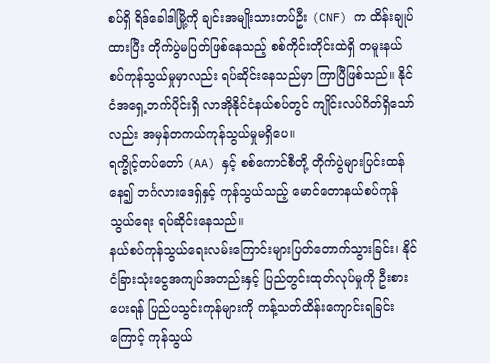စပ်ရှိ ရိဒ်ခေါဒါမြို့ကို ချင်းအမျိုးသားတပ်ဦး (CNF) က ထိန်းချုပ်ထားပြီး တိုက်ပွဲမပြတ်ဖြစ်နေသည့် စစ်ကိုင်းတိုင်းထဲရှိ တမူးနယ်စပ်ကုန်သွယ်မှုမှာလည်း ရပ်ဆိုင်းနေသည်မှာ ကြာပြီဖြစ်သည်။ နိုင်ငံအရှေ့ဘက်ပိုင်းရှိ လာအိုနိုင်ငံနယ်စပ်တွင် ကျိုင်းလပ်ဂိတ်ရှိသော်လည်း အမှန်တကယ်ကုန်သွယ်မှုမရှိပေ။
ရက္ခိုင့်တပ်တော် (AA) နှင့် စစ်ကောင်စီတို့ တိုက်ပွဲများပြင်းထန်နေ၍ ဘင်္ဂလားဒေရှ်နှင့် ကုန်သွယ်သည့် မောင်တောနယ်စပ်ကုန်သွယ်ရေး ရပ်ဆိုင်းနေသည်။
နယ်စပ်ကုန်သွယ်ရေးလမ်းကြောင်းများပြတ်တောက်သွားခြင်း၊ နိုင်ငံခြားသုံးငွေအကျပ်အတည်းနှင့် ပြည်တွင်းထုတ်လုပ်မှုကို ဦးစားပေးရန် ပြည်ပသွင်းကုန်များကို ကန့်သတ်ထိန်းကျောင်းရခြင်းကြောင့် ကုန်သွယ်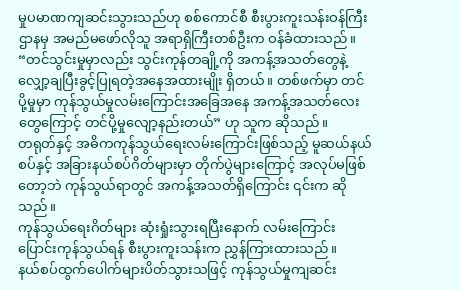မှုပမာဏကျဆင်းသွားသည်ဟု စစ်ကောင်စီ စီးပွားကူးသန်းဝန်ကြီးဌာနမှ အမည်မဖော်လိုသူ အရာရှိကြီးတစ်ဦးက ဝန်ခံထားသည်။
“တင်သွင်းမှုမှာလည်း သွင်းကုန်တချို့ကို အကန့်အသတ်တွေနဲ့ လျှော့ချပြီးခွင့်ပြုရတဲ့အနေအထားမျိုး ရှိတယ်။ တစ်ဖက်မှာ တင်ပို့မှုမှာ ကုန်သွယ်မှုလမ်းကြောင်းအခြေအနေ အကန့်အသတ်လေးတွေကြောင့် တင်ပို့မှုလျော့နည်းတယ်” ဟု သူက ဆိုသည်။
တရုတ်နှင့် အဓိကကုန်သွယ်ရေးလမ်းကြောင်းဖြစ်သည့် မူဆယ်နယ်စပ်နှင့် အခြားနယ်စပ်ဂိတ်များမှာ တိုက်ပွဲများကြောင့် အလုပ်မဖြစ်တော့ဘဲ ကုန်သွယ်ရာတွင် အကန့်အသတ်ရှိကြောင်း ၎င်းက ဆိုသည်။
ကုန်သွယ်ရေးဂိတ်များ ဆုံးရှုံးသွားရပြီးနောက် လမ်းကြောင်းပြောင်းကုန်သွယ်ရန် စီးပွားကူးသန်းက ညွှန်ကြားထားသည်။
နယ်စပ်ထွက်ပေါက်များပိတ်သွားသဖြင့် ကုန်သွယ်မှုကျဆင်း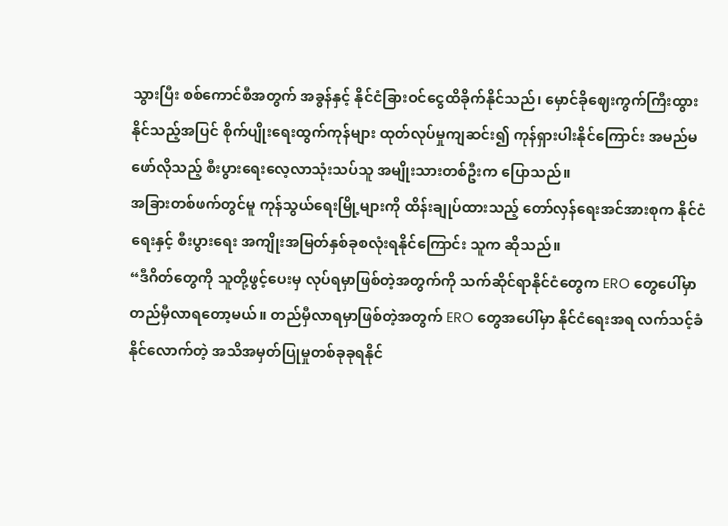သွားပြီး စစ်ကောင်စီအတွက် အခွန်နှင့် နိုင်ငံခြားဝင်ငွေထိခိုက်နိုင်သည်၊ မှောင်ခိုဈေးကွက်ကြီးထွားနိုင်သည့်အပြင် စိုက်ပျိုးရေးထွက်ကုန်များ ထုတ်လုပ်မှုကျဆင်း၍ ကုန်ရှားပါးနိုင်ကြောင်း အမည်မဖော်လိုသည့် စီးပွားရေးလေ့လာသုံးသပ်သူ အမျိုးသားတစ်ဦးက ပြောသည်။
အခြားတစ်ဖက်တွင်မူ ကုန်သွယ်ရေးမြို့များကို ထိန်းချုပ်ထားသည့် တော်လှန်ရေးအင်အားစုက နိုင်ငံရေးနှင့် စီးပွားရေး အကျိုးအမြတ်နှစ်ခုစလုံးရနိုင်ကြောင်း သူက ဆိုသည်။
“ဒီဂိတ်တွေကို သူတို့ဖွင့်ပေးမှ လုပ်ရမှာဖြစ်တဲ့အတွက်ကို သက်ဆိုင်ရာနိုင်ငံတွေက ERO တွေပေါ်မှာ တည်မှီလာရတော့မယ်။ တည်မှီလာရမှာဖြစ်တဲ့အတွက် ERO တွေအပေါ်မှာ နိုင်ငံရေးအရ လက်သင့်ခံနိုင်လောက်တဲ့ အသိအမှတ်ပြုမှုတစ်ခုခုရနိုင်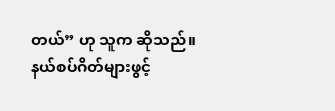တယ်” ဟု သူက ဆိုသည်။
နယ်စပ်ဂိတ်များဖွင့်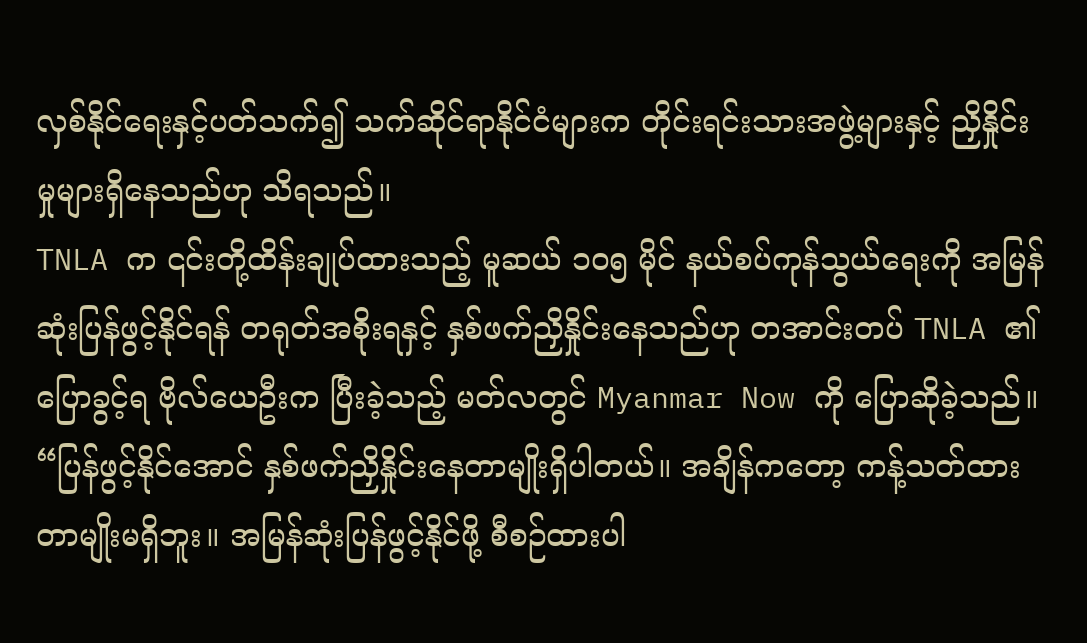လှစ်နိုင်ရေးနှင့်ပတ်သက်၍ သက်ဆိုင်ရာနိုင်ငံများက တိုင်းရင်းသားအဖွဲ့များနှင့် ညှိနှိုင်းမှုများရှိနေသည်ဟု သိရသည်။
TNLA က ၎င်းတို့ထိန်းချုပ်ထားသည့် မူဆယ် ၁၀၅ မိုင် နယ်စပ်ကုန်သွယ်ရေးကို အမြန်ဆုံးပြန်ဖွင့်နိုင်ရန် တရုတ်အစိုးရနှင့် နှစ်ဖက်ညှိနှိုင်းနေသည်ဟု တအာင်းတပ် TNLA ၏ ပြောခွင့်ရ ဗိုလ်ယေဦးက ပြီးခဲ့သည့် မတ်လတွင် Myanmar Now ကို ပြောဆိုခဲ့သည်။
“ပြန်ဖွင့်နိုင်အောင် နှစ်ဖက်ညှိနှိုင်းနေတာမျိုးရှိပါတယ်။ အချိန်ကတော့ ကန့်သတ်ထားတာမျိုးမရှိဘူး။ အမြန်ဆုံးပြန်ဖွင့်နိုင်ဖို့ စီစဉ်ထားပါ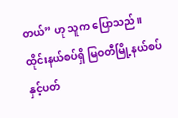တယ်” ဟု သူက ပြောသည်။
ထိုင်းနယ်စပ်ရှိ မြဝတီမြို့နယ်စပ်နှင့်ပတ်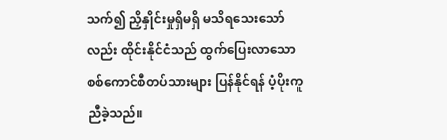သက်၍ ညှိနှိုင်းမှုရှိမရှိ မသိရသေးသော်လည်း ထိုင်းနိုင်ငံသည် ထွက်ပြေးလာသော စစ်ကောင်စီတပ်သားများ ပြန်နိုင်ရန် ပံ့ပိုးကူညီခဲ့သည်။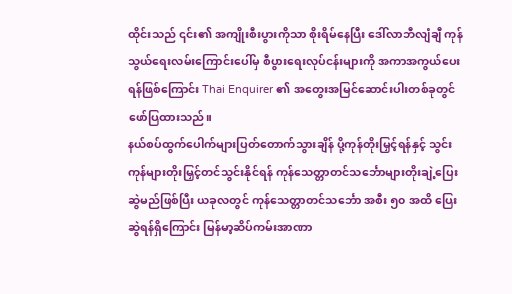ထိုင်းသည် ၎င်း၏ အကျိုးစီးပွားကိုသာ စိုးရိမ်နေပြီး ဒေါ်လာဘီလျံချီ ကုန်သွယ်ရေးလမ်းကြောင်းပေါ်မှ စီပွားရေးလုပ်ငန်းများကို အကာအကွယ်ပေးရန်ဖြစ်ကြောင်း Thai Enquirer ၏ အတွေးအမြင်ဆောင်းပါးတစ်ခုတွင် ဖော်ပြထားသည်။
နယ်စပ်ထွက်ပေါက်များပြတ်တောက်သွားချိန် ပို့ကုန်တိုးမြှင့်ရန်နှင့် သွင်းကုန်များတိုးမြှင့်တင်သွင်းနိုင်ရန် ကုန်သေတ္တာတင်သင်္ဘောများတိုးချဲ့ပြေးဆွဲမည်ဖြစ်ပြီး ယခုလတွင် ကုန်သေတ္တာတင်သင်္ဘော အစီး ၅၀ အထိ ပြေးဆွဲရန်ရှိကြောင်း မြန်မာ့ဆိပ်ကမ်းအာဏာ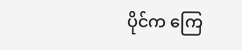ပိုင်က ကြေ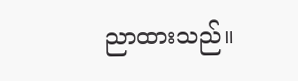ညာထားသည်။